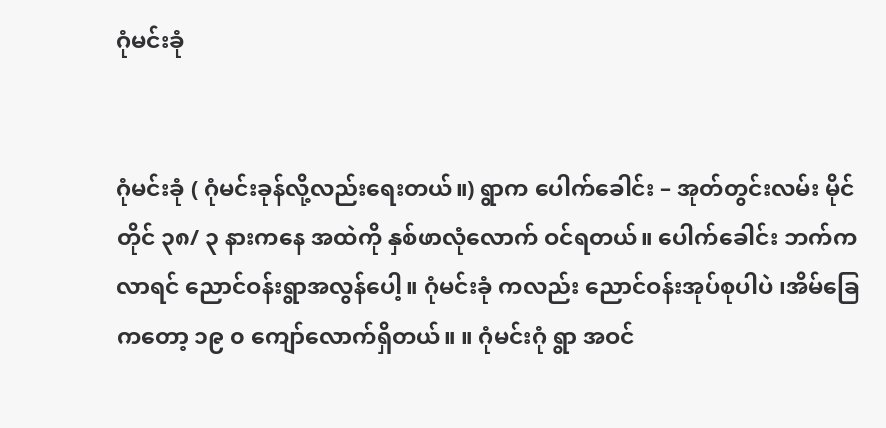ဂုံမင်းခုံ


ဂုံမင်းခုံ ( ဂုံမင်းခုန်လို့လည်းရေးတယ်။) ရွာက ပေါက်ခေါင်း – အုတ်တွင်းလမ်း မိုင်တိုင် ၃၈/ ၃ နားကနေ အထဲကို နှစ်ဖာလုံလောက် ဝင်ရတယ်။ ပေါက်ခေါင်း ဘက်ကလာရင် ညောင်ဝန်းရွာအလွန်ပေါ့။ ဂုံမင်းခုံ ကလည်း ညောင်ဝန်းအုပ်စုပါပဲ ၊အိမ်ခြေကတော့ ၁၉ ၀ ကျော်လောက်ရှိတယ်။ ။ ဂုံမင်းဂုံ ရွာ အဝင်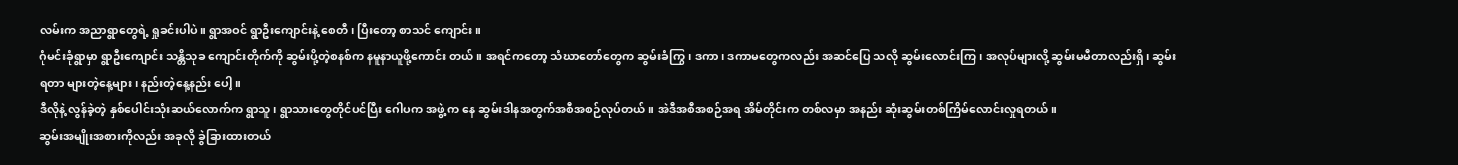လမ်းက အညာရွာတွေရဲ့ ရှုခင်းပါပဲ။ ရွာအဝင် ရွာဦးကျောင်းနဲ့ စေတီ၊ ပြီးတော့ စာသင် ကျောင်း။
ဂုံမင်းခုံရွာမှာ ရွာဦးကျောင်း သန္တိသုခ ကျောင်းတိုက်ကို ဆွမ်းပို့တဲ့စနစ်က နမူနာယူဖို့ကောင်း တယ်။ အရင်ကတော့ သံဃာတော်တွေက ဆွမ်းခံကြွ၊ ဒကာ၊ ဒကာမတွေကလည်း အဆင်ပြေ သလို ဆွမ်းလောင်းကြ၊ အလုပ်များလို့ ဆွမ်းမမီတာလည်းရှိ၊ ဆွမ်းရတာ များတဲ့နေ့များ၊ နည်းတဲ့နေ့နည်း ပေါ့။
ဒီလိုနဲ့ လွန်ခဲ့တဲ့ နှစ်ပေါင်းသုံးဆယ်လောက်က ရွာသူ၊ ရွာသားတွေတိုင်ပင်ပြီး ဂေါပက အဖွဲ့ က နေ ဆွမ်းဒါနအတွက်အစီအစဉ်လုပ်တယ်။ အဲဒီအစီအစဉ်အရ အိမ်တိုင်းက တစ်လမှာ အနည်း ဆုံးဆွမ်းတစ်ကြိမ်လောင်းလှုရတယ်။
ဆွမ်းအမျိုးအစားကိုလည်း အခုလို ခွဲခြားထားတယ်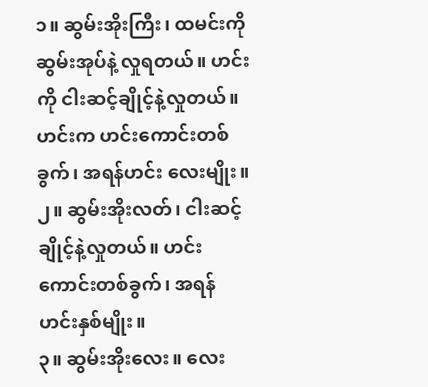၁။ ဆွမ်းအိုးကြီး၊ ထမင်းကို ဆွမ်းအုပ်နဲ့ လှုရတယ်။ ဟင်းကို ငါးဆင့်ချိုင့်နဲ့လှုတယ်။ ဟင်းက ဟင်းကောင်းတစ်ခွက်၊ အရန်ဟင်း လေးမျိုး။
၂။ ဆွမ်းအိုးလတ်၊ ငါးဆင့်ချိုင့်နဲ့လှုတယ်။ ဟင်းကောင်းတစ်ခွက်၊ အရန်ဟင်းနှစ်မျိုး။
၃။ ဆွမ်းအိုးလေး။ လေး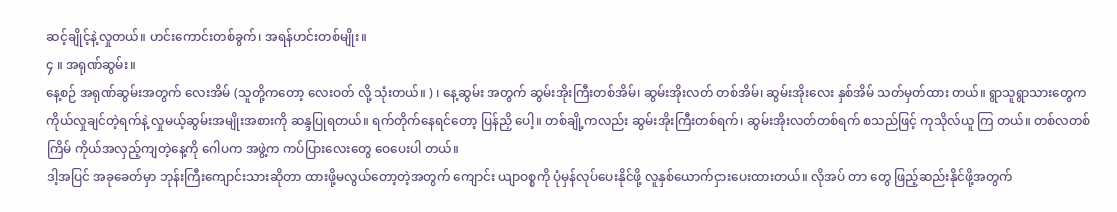ဆင့်ချိုင့်နဲ့လှုတယ်။ ဟင်းကောင်းတစ်ခွက်၊ အရန်ဟင်းတစ်မျိုး။
၄ ။ အရုဏ်ဆွမ်း။
နေ့စဉ် အရုဏ်ဆွမ်းအတွက် လေးအိမ် (သူတို့ကတော့ လေးဝတ် လို့ သုံးတယ်။ ) ၊ နေ့ဆွမ်း အတွက် ဆွမ်းအိုးကြီးတစ်အိမ်၊ ဆွမ်းအိုးလတ် တစ်အိမ်၊ ဆွမ်းအိုးလေး နှစ်အိမ် သတ်မှတ်ထား တယ်။ ရွာသူရွာသားတွေက ကိုယ်လှုချင်တဲ့ရက်နဲ့ လှုမယ့်ဆွမ်းအမျိုးအစားကို ဆန္ဒပြုရတယ်။ ရက်တိုက်နေရင်တော့ ပြန်ညှိ ပေါ့။ တစ်ချို့ကလည်း ဆွမ်းအိုးကြီးတစ်ရက်၊ ဆွမ်းအိုးလတ်တစ်ရက် စသည်ဖြင့် ကုသိုလ်ယူ ကြ တယ်။ တစ်လတစ်ကြိမ် ကိုယ်အလှည့်ကျတဲ့နေ့ကို ဂေါပက အဖွဲ့က ကပ်ပြားလေးတွေ ဝေပေးပါ တယ်။
ဒါ့အပြင် အခုခေတ်မှာ ဘုန်းကြီးကျောင်းသားဆိုတာ ထားဖို့မလွယ်တော့တဲ့အတွက် ကျောင်း ယျာဝစ္စကို ပုံမှန်လုပ်ပေးနိုင်ဖို့ လူနှစ်ယောက်ငှားပေးထားတယ်။ လိုအပ် တာ တွေ ဖြည့်ဆည်းနိုင်ဖို့အတွက်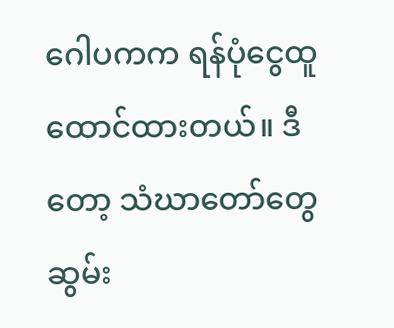ဂေါပကက ရန်ပုံငွေထူထောင်ထားတယ်။ ဒီတော့ သံဃာတော်တွေ ဆွမ်း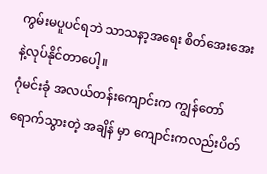ကွမ်းမပူပင်ရဘဲ သာသနာ့အရေး စိတ်အေးအေးနဲ့လုပ်နိုင်တာပေါ့။
ဂုံမင်းခုံ အလယ်တန်းကျောင်းက ကျွန်တော်ရောက်သွားတဲ့ အချိန် မှာ ကျောင်းကလည်းပိတ်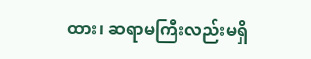ထား၊ ဆရာမကြီးလည်းမရှိ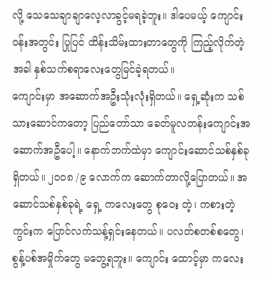လို့ သေသေချာချာလေ့လာခွင့်မရခဲ့ဘူး။ ဒါပေမယ့် ကျောင်းဝန်းအတွင်း ပြုပြင် ထိန်းသိမ်းထားတာတွေကို ကြည့်လိုက်တဲ့အခါ နှစ်သက်စရာလေးတွေမြင်ခဲ့ရတယ်။
ကျောင်းမှာ အဆောက်အဦးသုံးလုံးရှိတယ်။ ရှေ့ဆုံးက သစ်သားဆောင်ကတော့ ပြည်တော်သာ ခေတ်မူလတန်းကျောင်းအဆောက်အဦပေါ့။ နောက်ဘက်ထဲမှာ ကျောင်းဆောင်သစ်နှစ်ခုရှိတယ်။ ၂၀၀၈ /၉ လောက်က ဆောက်တာလို့ပြောတယ်။ အဆောင်သစ်နှစ်ခုရဲ့ ရှေ့ ကလေးတွေ စုဝေး တဲ့၊ ကစားတဲ့ကွင်းက ပြောင်လက်သန့်ရှင်းနေတယ်။ ပလတ်စတစ်စတွေ၊ စွန့်ပစ်အမှိုက်တွေ မတွေ့ရဘူး။ ကျောင်း ထောင့်မှာ ကလေး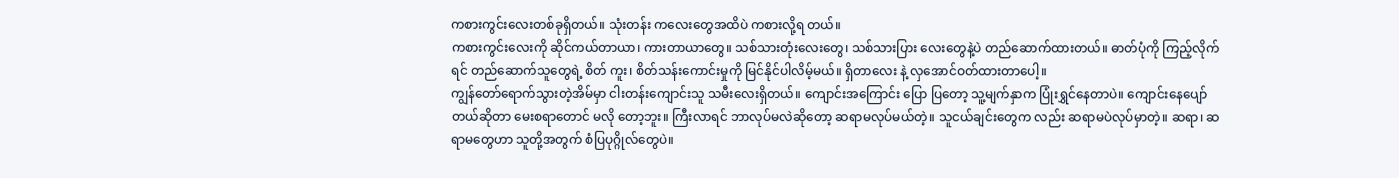ကစားကွင်းလေးတစ်ခုရှိတယ်။ သုံးတန်း ကလေးတွေအထိပဲ ကစားလို့ရ တယ်။
ကစားကွင်းလေးကို ဆိုင်ကယ်တာယာ၊ ကားတာယာတွေ။ သစ်သားတုံးလေးတွေ၊ သစ်သားပြား လေးတွေနဲ့ပဲ တည်ဆောက်ထားတယ်။ ဓာတ်ပုံကို ကြည့်လိုက်ရင် တည်ဆောက်သူတွေရဲ့ စိတ် ကူး၊ စိတ်သန်းကောင်းမှုကို မြင်နိုင်ပါလိမ့်မယ်။ ရှိတာလေး နဲ့ လှအောင်ဝတ်ထားတာပေါ့။
ကျွန်တော်ရောက်သွားတဲ့အိမ်မှာ ငါးတန်းကျောင်းသူ သမီးလေးရှိတယ်။ ကျောင်းအကြောင်း ပြော ပြတော့ သူ့မျက်နှာက ပြုံးရွှင်နေတာပဲ။ ကျောင်းနေပျော်တယ်ဆိုတာ မေးစရာတောင် မလို တော့ဘူး။ ကြီးလာရင် ဘာလုပ်မလဲဆိုတော့ ဆရာမလုပ်မယ်တဲ့။ သူငယ်ချင်းတွေက လည်း ဆရာမပဲလုပ်မှာတဲ့။ ဆရာ၊ ဆရာမတွေဟာ သူတို့အတွက် စံပြပုဂ္ဂိုလ်တွေပဲ။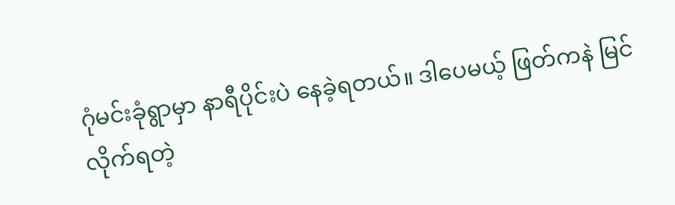ဂုံမင်းခုံရွာမှာ နာရီပိုင်းပဲ နေခဲ့ရတယ်။ ဒါပေမယ့် ဖြတ်ကနဲ မြင်လိုက်ရတဲ့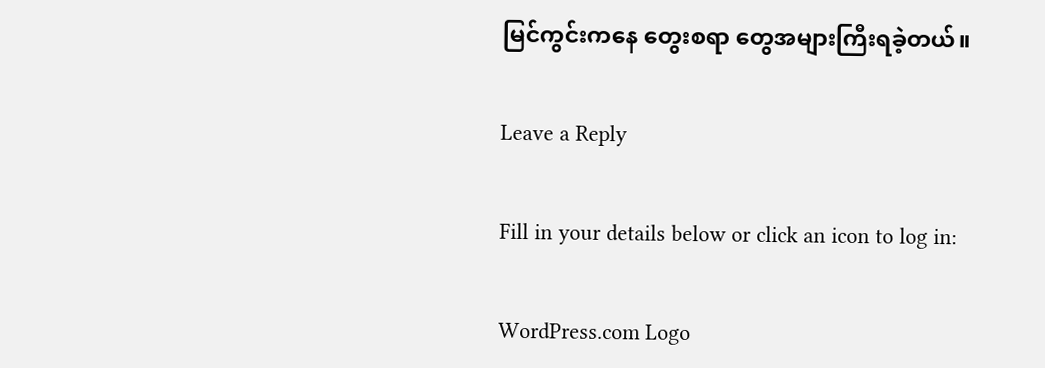မြင်ကွင်းကနေ တွေးစရာ တွေအများကြီးရခဲ့တယ်။

Leave a Reply

Fill in your details below or click an icon to log in:

WordPress.com Logo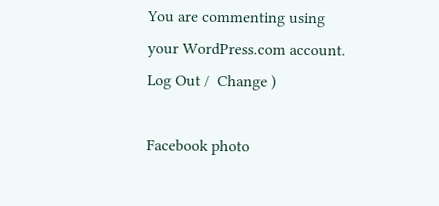You are commenting using your WordPress.com account. Log Out /  Change )

Facebook photo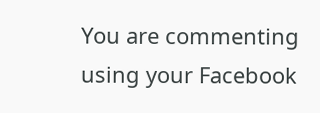You are commenting using your Facebook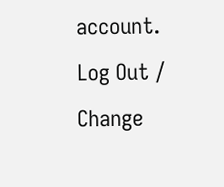account. Log Out /  Change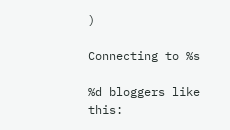)

Connecting to %s

%d bloggers like this: